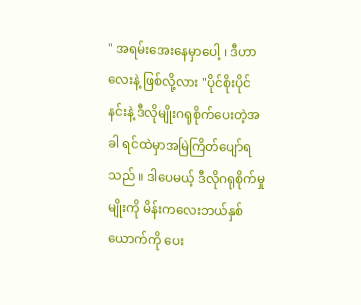" အရမ်းအေးနေမှာပေါ့ ၊ ဒီဟာလေးနဲ့ ဖြစ်လို့လား "ပိုင်စိုးပိုင်နင်းနဲ့ ဒီလိုမျိုးဂရုစိုက်ပေးတဲ့အခါ ရင်ထဲမှာအမြဲကြိတ်ပျော်ရသည် ။ ဒါပေမယ့် ဒီလိုဂရုစိုက်မှုမျိုးကို မိန်းကလေးဘယ်နှစ်ယောက်ကို ပေး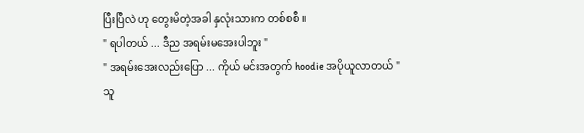ပြီးပြီလဲ ဟု တွေးမိတဲ့အခါ နှလုံးသားက တစ်စစီ ။
" ရပါတယ် ... ဒီည အရမ်းမအေးပါဘူး "
" အရမ်းအေးလည်းပြော ... ကိုယ် မင်းအတွက် hoodie အပိုယူလာတယ် "
သူ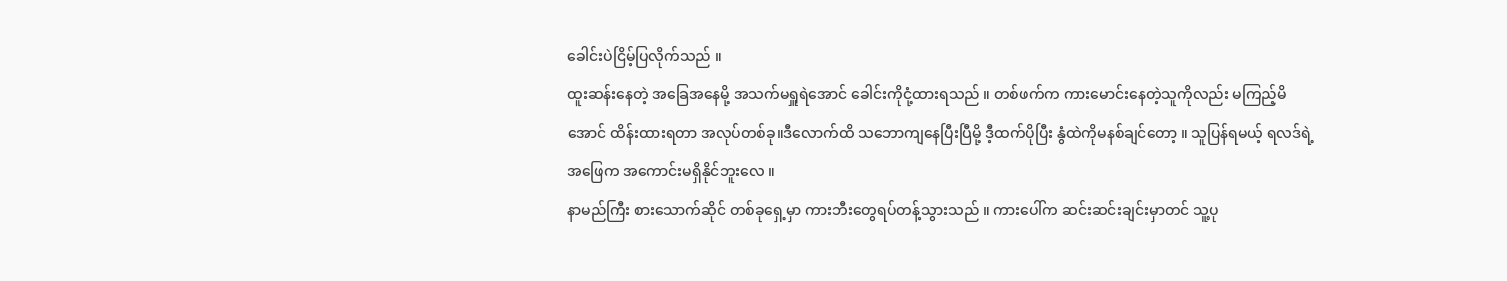ခေါင်းပဲငြိမ့်ပြလိုက်သည် ။
ထူးဆန်းနေတဲ့ အခြေအနေမို့ အသက်မရှူရဲအောင် ခေါင်းကိုငုံ့ထားရသည် ။ တစ်ဖက်က ကားမောင်းနေတဲ့သူကိုလည်း မကြည့်မိအောင် ထိန်းထားရတာ အလုပ်တစ်ခု။ဒီလောက်ထိ သဘောကျနေပြီးပြီမို့ ဒီ့ထက်ပိုပြီး နွံထဲကိုမနစ်ချင်တော့ ။ သူပြန်ရမယ့် ရလဒ်ရဲ့ အဖြေက အကောင်းမရှိနိုင်ဘူးလေ ။
နာမည်ကြီး စားသောက်ဆိုင် တစ်ခုရှေ့မှာ ကားဘီးတွေရပ်တန့်သွားသည် ။ ကားပေါ်က ဆင်းဆင်းချင်းမှာတင် သူ့ပု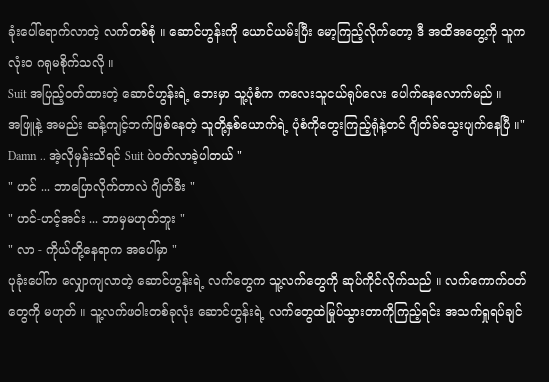ခုံးပေါ်ရောက်လာတဲ့ လက်တစ်စုံ ။ ဆောင်ဟွန်းကို ယောင်ယမ်းပြီး မော့ကြည့်လိုက်တော့ ဒီ အထိအတွေ့ကို သူက လုံးဝ ဂရုမစိုက်သလို ။
Suit အပြည့်ဝတ်ထားတဲ့ ဆောင်ဟွန်းရဲ့ ဘေးမှာ သူ့ပုံစံက ကလေးသူငယ်ရုပ်လေး ပေါက်နေလောက်မည် ။
အဖြူနဲ့ အမည်း ဆန့်ကျင့်ဘက်ဖြစ်နေတဲ့ သူတို့နှစ်ယောက်ရဲ့ ပုံစံကိုတွေးကြည့်ရုံနဲ့တင် ဂျိတ်ခ်သွေးပျက်နေပြီ ။" Damn .. အဲ့လိုမှန်းသိရင် Suit ပဲဝတ်လာခဲ့ပါတယ် "
" ဟင် ... ဘာပြောလိုက်တာလဲ ဂျိတ်ခီး "
" ဟင်-ဟင့်အင်း ... ဘာမှမဟုတ်ဘူး "
" လာ - ကိုယ်တို့နေရာက အပေါ်မှာ "
ပုခုံးပေါ်က လျှောကျလာတဲ့ ဆောင်ဟွန်းရဲ့ လက်တွေက သူ့လက်တွေကို ဆုပ်ကိုင်လိုက်သည် ။ လက်ကောက်ဝတ်တွေကို မဟုတ် ။ သူ့လက်ဖဝါးတစ်ခုလုံး ဆောင်ဟွန်းရဲ့ လက်တွေထဲမြုပ်သွားတာကိုကြည့်ရင်း အသက်ရှုရပ်ချင်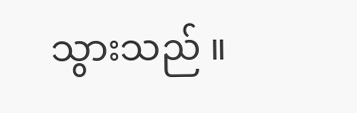သွားသည် ။